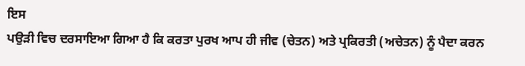ਇਸ
ਪਉੜੀ ਵਿਚ ਦਰਸਾਇਆ ਗਿਆ ਹੈ ਕਿ ਕਰਤਾ ਪੁਰਖ ਆਪ ਹੀ ਜੀਵ (ਚੇਤਨ) ਅਤੇ ਪ੍ਰਕਿਰਤੀ (ਅਚੇਤਨ) ਨੂੰ ਪੈਦਾ ਕਰਨ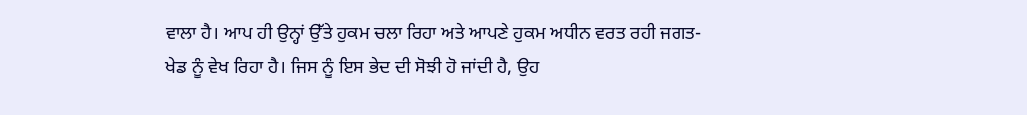ਵਾਲਾ ਹੈ। ਆਪ ਹੀ ਉਨ੍ਹਾਂ ਉੱਤੇ ਹੁਕਮ ਚਲਾ ਰਿਹਾ ਅਤੇ ਆਪਣੇ ਹੁਕਮ ਅਧੀਨ ਵਰਤ ਰਹੀ ਜਗਤ-ਖੇਡ ਨੂੰ ਵੇਖ ਰਿਹਾ ਹੈ। ਜਿਸ ਨੂੰ ਇਸ ਭੇਦ ਦੀ ਸੋਝੀ ਹੋ ਜਾਂਦੀ ਹੈ, ਉਹ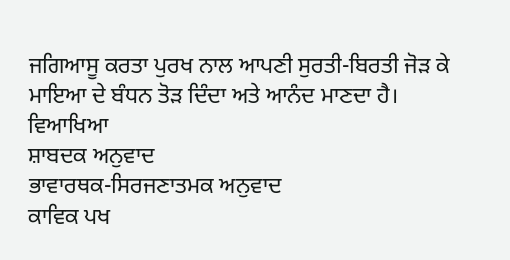ਜਗਿਆਸੂ ਕਰਤਾ ਪੁਰਖ ਨਾਲ ਆਪਣੀ ਸੁਰਤੀ-ਬਿਰਤੀ ਜੋੜ ਕੇ
ਮਾਇਆ ਦੇ ਬੰਧਨ ਤੋੜ ਦਿੰਦਾ ਅਤੇ ਆਨੰਦ ਮਾਣਦਾ ਹੈ।
ਵਿਆਖਿਆ
ਸ਼ਾਬਦਕ ਅਨੁਵਾਦ
ਭਾਵਾਰਥਕ-ਸਿਰਜਣਾਤਮਕ ਅਨੁਵਾਦ
ਕਾਵਿਕ ਪਖ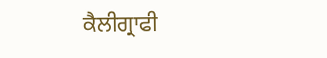ਕੈਲੀਗ੍ਰਾਫੀ